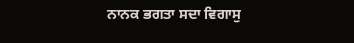ਨਾਨਕ ਭਗਤਾ ਸਦਾ ਵਿਗਾਸੁ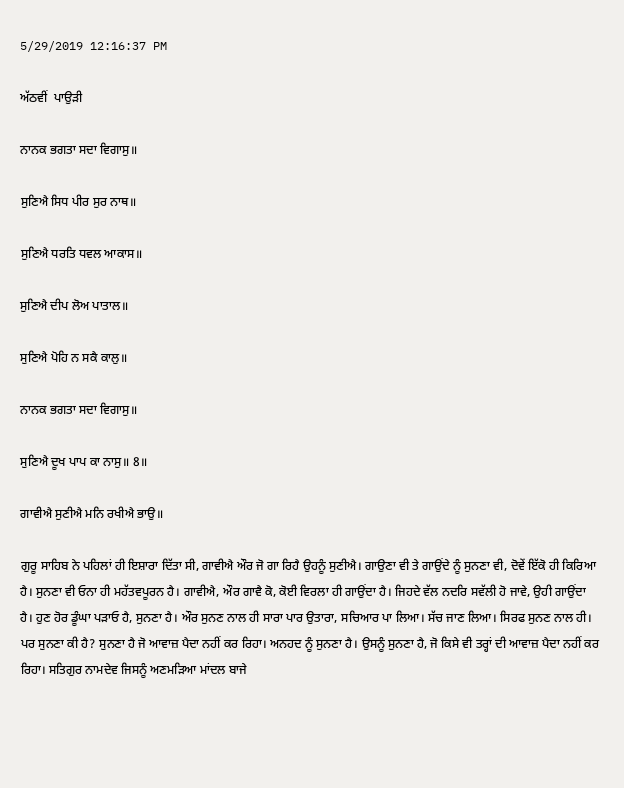5/29/2019 12:16:37 PM

ਅੱਠਵੀਂ  ਪਾਉੜੀ

ਨਾਨਕ ਭਗਤਾ ਸਦਾ ਵਿਗਾਸੁ॥

ਸੁਣਿਐ ਸਿਧ ਪੀਰ ਸੁਰ ਨਾਥ॥

ਸੁਣਿਐ ਧਰਤਿ ਧਵਲ ਆਕਾਸ॥

ਸੁਣਿਐ ਦੀਪ ਲੋਅ ਪਾਤਾਲ॥

ਸੁਣਿਐ ਪੋਹਿ ਨ ਸਕੈ ਕਾਲੁ॥

ਨਾਨਕ ਭਗਤਾ ਸਦਾ ਵਿਗਾਸੁ॥

ਸੁਣਿਐ ਦੂਖ ਪਾਪ ਕਾ ਨਾਸੁ॥ 8॥

ਗਾਵੀਐ ਸੁਣੀਐ ਮਨਿ ਰਖੀਐ ਭਾਉ॥

ਗੁਰੂ ਸਾਹਿਬ ਨੇ ਪਹਿਲਾਂ ਹੀ ਇਸ਼ਾਰਾ ਦਿੱਤਾ ਸੀ, ਗਾਵੀਐ ਔਰ ਜੋ ਗਾ ਰਿਹੈ ਉਹਨੂੰ ਸੁਣੀਐ। ਗਾਉਣਾ ਵੀ ਤੇ ਗਾਉਂਦੇ ਨੂੰ ਸੁਨਣਾ ਵੀ, ਦੋਵੇਂ ਇੱਕੋ ਹੀ ਕਿਰਿਆ ਹੈ। ਸੁਨਣਾ ਵੀ ਓਨਾ ਹੀ ਮਹੱਤਵਪੂਰਨ ਹੈ। ਗਾਵੀਐ, ਔਰ ਗਾਵੈ ਕੋ, ਕੋਈ ਵਿਰਲਾ ਹੀ ਗਾਉਂਦਾ ਹੈ। ਜਿਹਦੇ ਵੱਲ ਨਦਰਿ ਸਵੱਲੀ ਹੋ ਜਾਵੇ, ਉਹੀ ਗਾਉਂਦਾ ਹੈ। ਹੁਣ ਹੋਰ ਡੂੰਘਾ ਪੜਾਓ ਹੈ, ਸੁਨਣਾ ਹੈ। ਔਰ ਸੁਨਣ ਨਾਲ ਹੀ ਸਾਰਾ ਪਾਰ ਉਤਾਰਾ, ਸਚਿਆਰ ਪਾ ਲਿਆ। ਸੱਚ ਜਾਣ ਲਿਆ। ਸਿਰਫ ਸੁਨਣ ਨਾਲ ਹੀ। ਪਰ ਸੁਨਣਾ ਕੀ ਹੈ? ਸੁਨਣਾ ਹੈ ਜੋ ਆਵਾਜ਼ ਪੈਦਾ ਨਹੀਂ ਕਰ ਰਿਹਾ। ਅਨਹਦ ਨੂੰ ਸੁਨਣਾ ਹੈ। ਉਸਨੂੰ ਸੁਨਣਾ ਹੈ, ਜੋ ਕਿਸੇ ਵੀ ਤਰ੍ਹਾਂ ਦੀ ਆਵਾਜ਼ ਪੈਦਾ ਨਹੀਂ ਕਰ ਰਿਹਾ। ਸਤਿਗੁਰ ਨਾਮਦੇਵ ਜਿਸਨੂੰ ਅਣਮੜਿਆ ਮਾਂਦਲ ਬਾਜੇ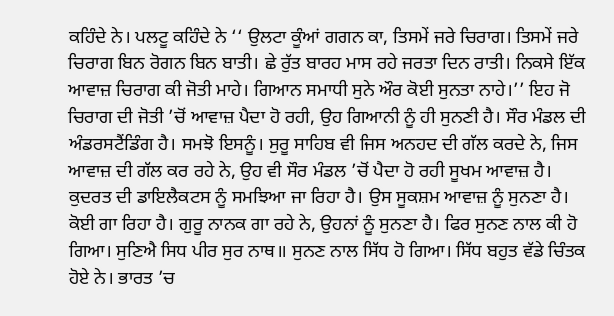ਕਹਿੰਦੇ ਨੇ। ਪਲਟੂ ਕਹਿੰਦੇ ਨੇ ‘‘ ਉਲਟਾ ਕੂੰਆਂ ਗਗਨ ਕਾ, ਤਿਸਮੇਂ ਜਰੇ ਚਿਰਾਗ। ਤਿਸਮੇਂ ਜਰੇ ਚਿਰਾਗ ਬਿਨ ਰੋਗਨ ਬਿਨ ਬਾਤੀ। ਛੇ ਰੁੱਤ ਬਾਰਹ ਮਾਸ ਰਹੇ ਜਰਤਾ ਦਿਨ ਰਾਤੀ। ਨਿਕਸੇ ਇੱਕ ਆਵਾਜ਼ ਚਿਰਾਗ ਕੀ ਜੋਤੀ ਮਾਹੇ। ਗਿਆਨ ਸਮਾਧੀ ਸੁਨੇ ਔਰ ਕੋਈ ਸੁਨਤਾ ਨਾਹੇ।’’ ਇਹ ਜੋ ਚਿਰਾਗ ਦੀ ਜੋਤੀ ’ਚੋਂ ਆਵਾਜ਼ ਪੈਦਾ ਹੋ ਰਹੀ, ਉਹ ਗਿਆਨੀ ਨੂੰ ਹੀ ਸੁਨਣੀ ਹੈ। ਸੌਰ ਮੰਡਲ ਦੀ ਅੰਡਰਸਟੈਂਡਿੰਗ ਹੈ। ਸਮਝੋ ਇਸਨੂੰ। ਸੁਰੂ ਸਾਹਿਬ ਵੀ ਜਿਸ ਅਨਹਦ ਦੀ ਗੱਲ ਕਰਦੇ ਨੇ, ਜਿਸ ਆਵਾਜ਼ ਦੀ ਗੱਲ ਕਰ ਰਹੇ ਨੇ, ਉਹ ਵੀ ਸੌਰ ਮੰਡਲ ’ਚੋਂ ਪੈਦਾ ਹੋ ਰਹੀ ਸੂਖਮ ਆਵਾਜ਼ ਹੈ। ਕੁਦਰਤ ਦੀ ਡਾਇਲੈਕਟਸ ਨੂੰ ਸਮਝਿਆ ਜਾ ਰਿਹਾ ਹੈ। ਉਸ ਸੂਕਸ਼ਮ ਆਵਾਜ਼ ਨੂੰ ਸੁਨਣਾ ਹੈ। ਕੋਈ ਗਾ ਰਿਹਾ ਹੈ। ਗੁਰੂ ਨਾਨਕ ਗਾ ਰਹੇ ਨੇ, ਉਹਨਾਂ ਨੂੰ ਸੁਨਣਾ ਹੈ। ਫਿਰ ਸੁਨਣ ਨਾਲ ਕੀ ਹੋ ਗਿਆ। ਸੁਣਿਐ ਸਿਧ ਪੀਰ ਸੁਰ ਨਾਥ॥ ਸੁਨਣ ਨਾਲ ਸਿੱਧ ਹੋ ਗਿਆ। ਸਿੱਧ ਬਹੁਤ ਵੱਡੇ ਚਿੰਤਕ ਹੋਏ ਨੇ। ਭਾਰਤ ’ਚ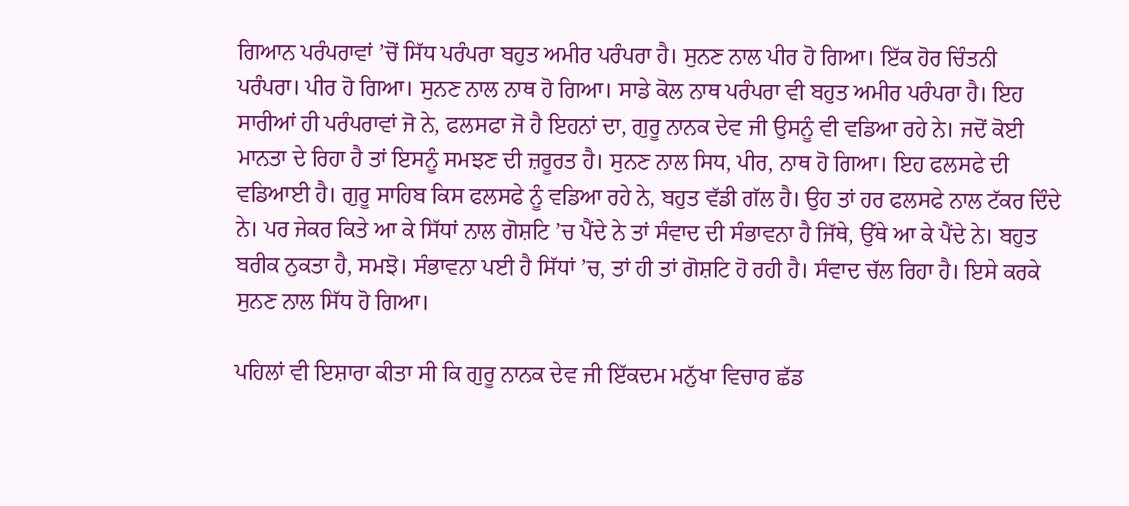ਗਿਆਨ ਪਰੰਪਰਾਵਾਂ ’ਚੋਂ ਸਿੱਧ ਪਰੰਪਰਾ ਬਹੁਤ ਅਮੀਰ ਪਰੰਪਰਾ ਹੈ। ਸੁਨਣ ਨਾਲ ਪੀਰ ਹੋ ਗਿਆ। ਇੱਕ ਹੋਰ ਚਿੰਤਨੀ ਪਰੰਪਰਾ। ਪੀਰ ਹੋ ਗਿਆ। ਸੁਨਣ ਨਾਲ ਨਾਥ ਹੋ ਗਿਆ। ਸਾਡੇ ਕੋਲ ਨਾਥ ਪਰੰਪਰਾ ਵੀ ਬਹੁਤ ਅਮੀਰ ਪਰੰਪਰਾ ਹੈ। ਇਹ ਸਾਰੀਆਂ ਹੀ ਪਰੰਪਰਾਵਾਂ ਜੋ ਨੇ, ਫਲਸਫਾ ਜੋ ਹੈ ਇਹਨਾਂ ਦਾ, ਗੁਰੂ ਨਾਨਕ ਦੇਵ ਜੀ ਉਸਨੂੰ ਵੀ ਵਡਿਆ ਰਹੇ ਨੇ। ਜਦੋਂ ਕੋਈ ਮਾਨਤਾ ਦੇ ਰਿਹਾ ਹੈ ਤਾਂ ਇਸਨੂੰ ਸਮਝਣ ਦੀ ਜ਼ਰੂਰਤ ਹੈ। ਸੁਨਣ ਨਾਲ ਸਿਧ, ਪੀਰ, ਨਾਥ ਹੋ ਗਿਆ। ਇਹ ਫਲਸਫੇ ਦੀ ਵਡਿਆਈ ਹੈ। ਗੁਰੂ ਸਾਹਿਬ ਕਿਸ ਫਲਸਫੇ ਨੂੰ ਵਡਿਆ ਰਹੇ ਨੇ, ਬਹੁਤ ਵੱਡੀ ਗੱਲ ਹੈ। ਉਹ ਤਾਂ ਹਰ ਫਲਸਫੇ ਨਾਲ ਟੱਕਰ ਦਿੰਦੇ ਨੇ। ਪਰ ਜੇਕਰ ਕਿਤੇ ਆ ਕੇ ਸਿੱਧਾਂ ਨਾਲ ਗੋਸ਼ਟਿ ’ਚ ਪੈਂਦੇ ਨੇ ਤਾਂ ਸੰਵਾਦ ਦੀ ਸੰਭਾਵਨਾ ਹੈ ਜਿੱਥੇ, ਉੱਥੇ ਆ ਕੇ ਪੈਂਦੇ ਨੇ। ਬਹੁਤ ਬਰੀਕ ਨੁਕਤਾ ਹੈ, ਸਮਝੋ। ਸੰਭਾਵਨਾ ਪਈ ਹੈ ਸਿੱਧਾਂ ’ਚ, ਤਾਂ ਹੀ ਤਾਂ ਗੋਸ਼ਟਿ ਹੋ ਰਹੀ ਹੈ। ਸੰਵਾਦ ਚੱਲ ਰਿਹਾ ਹੈ। ਇਸੇ ਕਰਕੇ ਸੁਨਣ ਨਾਲ ਸਿੱਧ ਹੋ ਗਿਆ।

ਪਹਿਲਾਂ ਵੀ ਇਸ਼ਾਰਾ ਕੀਤਾ ਸੀ ਕਿ ਗੁਰੂ ਨਾਨਕ ਦੇਵ ਜੀ ਇੱਕਦਮ ਮਨੁੱਖਾ ਵਿਚਾਰ ਛੱਡ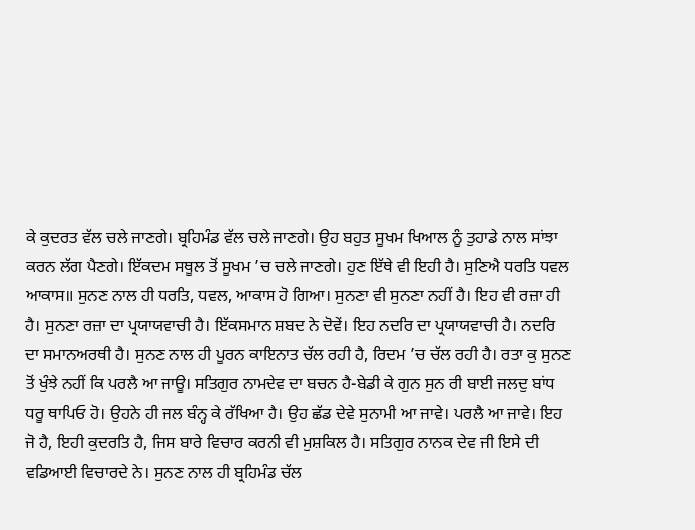ਕੇ ਕੁਦਰਤ ਵੱਲ ਚਲੇ ਜਾਣਗੇ। ਬ੍ਰਹਿਮੰਡ ਵੱਲ ਚਲੇ ਜਾਣਗੇ। ਉਹ ਬਹੁਤ ਸੂਖਮ ਖਿਆਲ ਨੂੰ ਤੁਹਾਡੇ ਨਾਲ ਸਾਂਝਾ ਕਰਨ ਲੱਗ ਪੈਣਗੇ। ਇੱਕਦਮ ਸਥੂਲ ਤੋਂ ਸੂਖਮ ’ਚ ਚਲੇ ਜਾਣਗੇ। ਹੁਣ ਇੱਥੇ ਵੀ ਇਹੀ ਹੈ। ਸੁਣਿਐ ਧਰਤਿ ਧਵਲ ਆਕਾਸ॥ ਸੁਨਣ ਨਾਲ ਹੀ ਧਰਤਿ, ਧਵਲ, ਆਕਾਸ ਹੋ ਗਿਆ। ਸੁਨਣਾ ਵੀ ਸੁਨਣਾ ਨਹੀਂ ਹੈ। ਇਹ ਵੀ ਰਜ਼ਾ ਹੀ ਹੈ। ਸੁਨਣਾ ਰਜ਼ਾ ਦਾ ਪ੍ਰਯਾਯਵਾਚੀ ਹੈ। ਇੱਕਸਮਾਨ ਸ਼ਬਦ ਨੇ ਦੋਵੇਂ। ਇਹ ਨਦਰਿ ਦਾ ਪ੍ਰਯਾਯਵਾਚੀ ਹੈ। ਨਦਰਿ ਦਾ ਸਮਾਨਅਰਥੀ ਹੈ। ਸੁਨਣ ਨਾਲ ਹੀ ਪੂਰਨ ਕਾਇਨਾਤ ਚੱਲ ਰਹੀ ਹੈ, ਰਿਦਮ ’ਚ ਚੱਲ ਰਹੀ ਹੈ। ਰਤਾ ਕੁ ਸੁਨਣ ਤੋਂ ਖੁੰਝੇ ਨਹੀਂ ਕਿ ਪਰਲੈ ਆ ਜਾਊ। ਸਤਿਗੁਰ ਨਾਮਦੇਵ ਦਾ ਬਚਨ ਹੈ-ਬੇਡੀ ਕੇ ਗੁਨ ਸੁਨ ਰੀ ਬਾਈ ਜਲਦੁ ਬਾਂਧ ਧਰੂ ਥਾਪਿਓ ਹੋ। ਉਹਨੇ ਹੀ ਜਲ ਬੰਨ੍ਹ ਕੇ ਰੱਖਿਆ ਹੈ। ਉਹ ਛੱਡ ਦੇਵੇ ਸੁਨਾਮੀ ਆ ਜਾਵੇ। ਪਰਲੈ ਆ ਜਾਵੇ। ਇਹ ਜੋ ਹੈ, ਇਹੀ ਕੁਦਰਤਿ ਹੈ, ਜਿਸ ਬਾਰੇ ਵਿਚਾਰ ਕਰਨੀ ਵੀ ਮੁਸ਼ਕਿਲ ਹੈ। ਸਤਿਗੁਰ ਨਾਨਕ ਦੇਵ ਜੀ ਇਸੇ ਦੀ ਵਡਿਆਈ ਵਿਚਾਰਦੇ ਨੇ। ਸੁਨਣ ਨਾਲ ਹੀ ਬ੍ਰਹਿਮੰਡ ਚੱਲ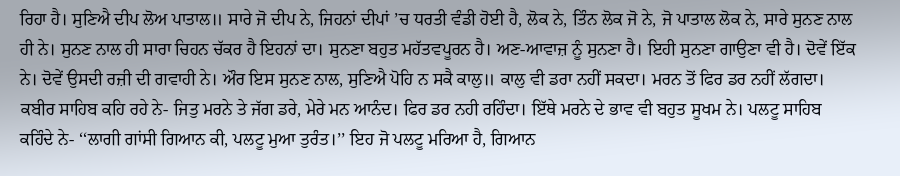ਰਿਹਾ ਹੈ। ਸੁਣਿਐ ਦੀਪ ਲੋਅ ਪਾਤਾਲ॥ ਸਾਰੇ ਜੋ ਦੀਪ ਨੇ, ਜਿਹਨਾਂ ਦੀਪਾਂ ’ਚ ਧਰਤੀ ਵੰਡੀ ਹੋਈ ਹੈ, ਲੋਕ ਨੇ, ਤਿੰਨ ਲੋਕ ਜੋ ਨੇ, ਜੋ ਪਾਤਾਲ ਲੋਕ ਨੇ, ਸਾਰੇ ਸੁਨਣ ਨਾਲ ਹੀ ਨੇ। ਸੁਨਣ ਨਾਲ ਹੀ ਸਾਰਾ ਚਿਹਨ ਚੱਕਰ ਹੈ ਇਹਨਾਂ ਦਾ। ਸੁਨਣਾ ਬਹੁਤ ਮਹੱਤਵਪੂਰਨ ਹੈ। ਅਣ-ਆਵਾਜ਼ ਨੂੰ ਸੁਨਣਾ ਹੈ। ਇਹੀ ਸੁਨਣਾ ਗਾਉਣਾ ਵੀ ਹੈ। ਦੋਵੇਂ ਇੱਕ ਨੇ। ਦੋਵੇਂ ਉਸਦੀ ਰਜ਼ੀ ਦੀ ਗਵਾਹੀ ਨੇ। ਔਰ ਇਸ ਸੁਨਣ ਨਾਲ, ਸੁਣਿਐ ਪੋਹਿ ਨ ਸਕੈ ਕਾਲੁ॥ ਕਾਲੁ ਵੀ ਡਰਾ ਨਹੀਂ ਸਕਦਾ। ਮਰਨ ਤੋਂ ਫਿਰ ਡਰ ਨਹੀਂ ਲੱਗਦਾ। ਕਬੀਰ ਸਾਹਿਬ ਕਹਿ ਰਹੇ ਨੇ- ਜਿਤੁ ਮਰਨੇ ਤੇ ਜੱਗ ਡਰੇ, ਮੇਰੇ ਮਨ ਆਨੰਦ। ਫਿਰ ਡਰ ਨਹੀ ਰਹਿੰਦਾ। ਇੱਥੇ ਮਰਨੇ ਦੇ ਭਾਵ ਵੀ ਬਹੁਤ ਸੂਖਮ ਨੇ। ਪਲਟੂ ਸਾਹਿਬ ਕਹਿੰਦੇ ਨੇ- ‘‘ਲਾਗੀ ਗਾਂਸੀ ਗਿਆਨ ਕੀ, ਪਲਟੂ ਮੁਆ ਤੁਰੰਤ।’’ ਇਹ ਜੋ ਪਲਟੂ ਮਰਿਆ ਹੈ, ਗਿਆਨ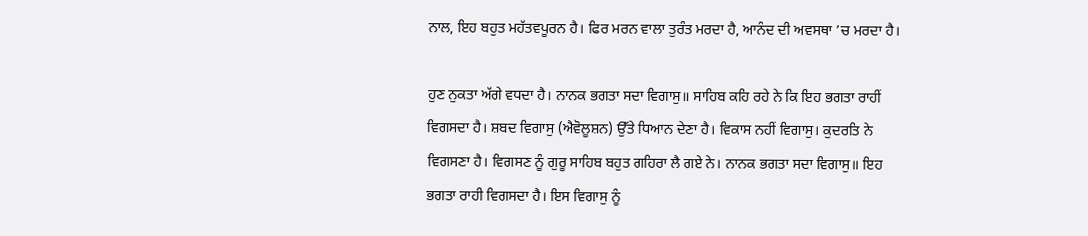ਨਾਲ, ਇਹ ਬਹੁਤ ਮਹੱਤਵਪੂਰਨ ਹੈ। ਫਿਰ ਮਰਨ ਵਾਲਾ ਤੁਰੰਤ ਮਰਦਾ ਹੈ, ਆਨੰਦ ਦੀ ਅਵਸਥਾ ’ਚ ਮਰਦਾ ਹੈ।

ਹੁਣ ਨੁਕਤਾ ਅੱਗੇ ਵਧਦਾ ਹੈ। ਨਾਨਕ ਭਗਤਾ ਸਦਾ ਵਿਗਾਸੁ॥ ਸਾਹਿਬ ਕਹਿ ਰਹੇ ਨੇ ਕਿ ਇਹ ਭਗਤਾ ਰਾਹੀਂ ਵਿਗਸਦਾ ਹੈ। ਸ਼ਬਦ ਵਿਗਾਸੁ (ਐਵੋਲੂਸ਼ਨ) ਉੱਤੇ ਧਿਆਨ ਦੇਣਾ ਹੈ। ਵਿਕਾਸ ਨਹੀਂ ਵਿਗਾਸੁ। ਕੁਦਰਤਿ ਨੇ ਵਿਗਸਣਾ ਹੈ। ਵਿਗਸਣ ਨੂੰ ਗੁਰੂ ਸਾਹਿਬ ਬਹੁਤ ਗਹਿਰਾ ਲੈ ਗਏ ਨੇ। ਨਾਨਕ ਭਗਤਾ ਸਦਾ ਵਿਗਾਸੁ॥ ਇਹ ਭਗਤਾ ਰਾਹੀ ਵਿਗਸਦਾ ਹੈ। ਇਸ ਵਿਗਾਸੁ ਨੂੰ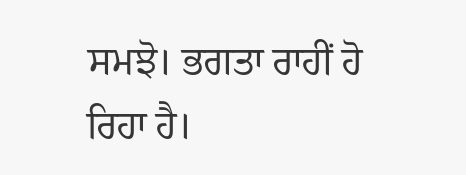ਸਮਝੋ। ਭਗਤਾ ਰਾਹੀਂ ਹੋ ਰਿਹਾ ਹੈ।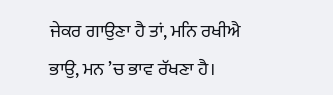ਜੇਕਰ ਗਾਉਣਾ ਹੈ ਤਾਂ, ਮਨਿ ਰਖੀਐ ਭਾਉ, ਮਨ ’ਚ ਭਾਵ ਰੱਖਣਾ ਹੈ।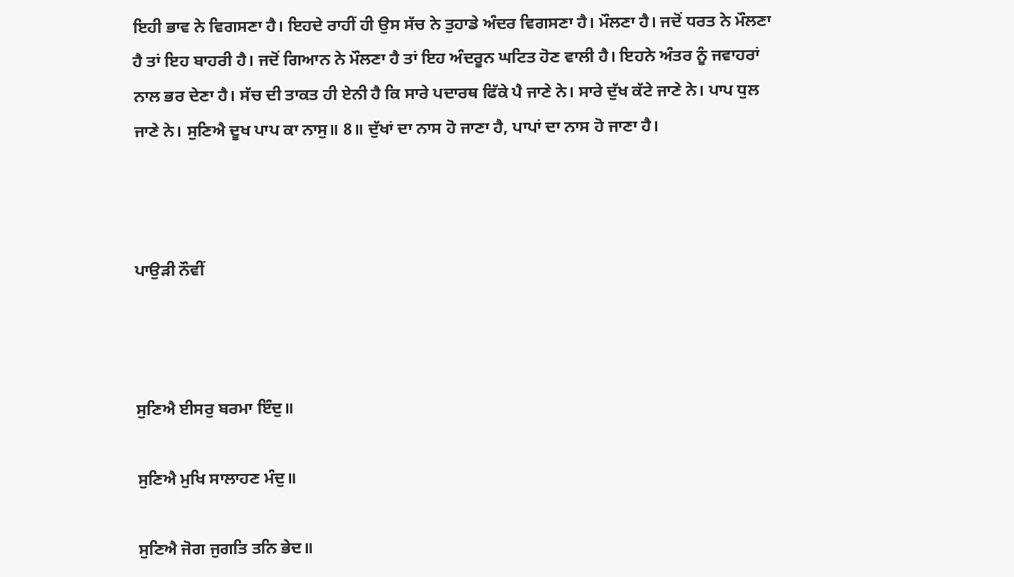ਇਹੀ ਭਾਵ ਨੇ ਵਿਗਸਣਾ ਹੈ। ਇਹਦੇ ਰਾਹੀਂ ਹੀ ਉਸ ਸੱਚ ਨੇ ਤੁਹਾਡੇ ਅੰਦਰ ਵਿਗਸਣਾ ਹੈ। ਮੌਲਣਾ ਹੈ। ਜਦੋਂ ਧਰਤ ਨੇ ਮੌਲਣਾ ਹੈ ਤਾਂ ਇਹ ਬਾਹਰੀ ਹੈ। ਜਦੋਂ ਗਿਆਨ ਨੇ ਮੌਲਣਾ ਹੈ ਤਾਂ ਇਹ ਅੰਦਰੂਨ ਘਟਿਤ ਹੋਣ ਵਾਲੀ ਹੈ। ਇਹਨੇ ਅੰਤਰ ਨੂੰ ਜਵਾਹਰਾਂ ਨਾਲ ਭਰ ਦੇਣਾ ਹੈ। ਸੱਚ ਦੀ ਤਾਕਤ ਹੀ ਏਨੀ ਹੈ ਕਿ ਸਾਰੇ ਪਦਾਰਥ ਫਿੱਕੇ ਪੈ ਜਾਣੇ ਨੇ। ਸਾਰੇ ਦੁੱਖ ਕੱਟੇ ਜਾਣੇ ਨੇ। ਪਾਪ ਧੁਲ ਜਾਣੇ ਨੇ। ਸੁਣਿਐ ਦੂਖ ਪਾਪ ਕਾ ਨਾਸੁ॥ 8॥ ਦੁੱਖਾਂ ਦਾ ਨਾਸ ਹੋ ਜਾਣਾ ਹੈ, ਪਾਪਾਂ ਦਾ ਨਾਸ ਹੋ ਜਾਣਾ ਹੈ।



ਪਾਉੜੀ ਨੌਵੀਂ



ਸੁਣਿਐ ਈਸਰੁ ਬਰਮਾ ਇੰਦੁ॥

ਸੁਣਿਐ ਮੁਖਿ ਸਾਲਾਹਣ ਮੰਦੁ॥

ਸੁਣਿਐ ਜੋਗ ਜੁਗਤਿ ਤਨਿ ਭੇਦ॥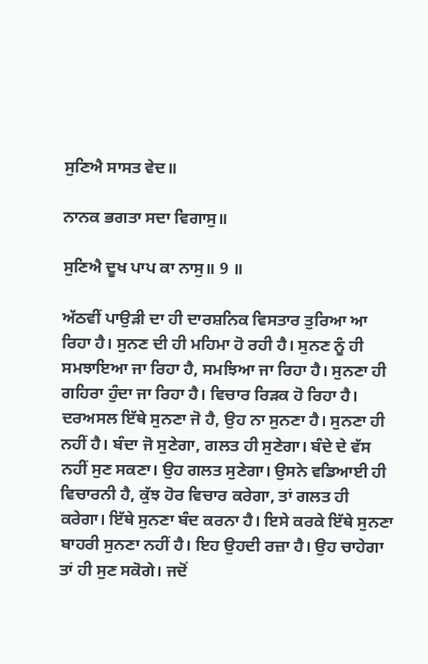ਸੁਣਿਐ ਸਾਸਤ ਵੇਦ॥

ਨਾਨਕ ਭਗਤਾ ਸਦਾ ਵਿਗਾਸੁ॥

ਸੁਣਿਐ ਦੂਖ ਪਾਪ ਕਾ ਨਾਸੁ॥ 9 ॥

ਅੱਠਵੀਂ ਪਾਉੜੀ ਦਾ ਹੀ ਦਾਰਸ਼ਨਿਕ ਵਿਸਤਾਰ ਤੁਰਿਆ ਆ ਰਿਹਾ ਹੈ। ਸੁਨਣ ਦੀ ਹੀ ਮਹਿਮਾ ਹੋ ਰਹੀ ਹੈ। ਸੁਨਣ ਨੂੰ ਹੀ ਸਮਝਾਇਆ ਜਾ ਰਿਹਾ ਹੈ, ਸਮਝਿਆ ਜਾ ਰਿਹਾ ਹੈ। ਸੁਨਣਾ ਹੀ ਗਹਿਰਾ ਹੁੰਦਾ ਜਾ ਰਿਹਾ ਹੈ। ਵਿਚਾਰ ਰਿੜਕ ਹੋ ਰਿਹਾ ਹੈ। ਦਰਅਸਲ ਇੱਥੇ ਸੁਨਣਾ ਜੋ ਹੈ, ਉਹ ਨਾ ਸੁਨਣਾ ਹੈ। ਸੁਨਣਾ ਹੀ ਨਹੀਂ ਹੈ। ਬੰਦਾ ਜੋ ਸੁਣੇਗਾ, ਗਲਤ ਹੀ ਸੁਣੇਗਾ। ਬੰਦੇ ਦੇ ਵੱਸ ਨਹੀਂ ਸੁਣ ਸਕਣਾ। ਉਹ ਗਲਤ ਸੁਣੇਗਾ। ਉਸਨੇ ਵਡਿਆਈ ਹੀ ਵਿਚਾਰਨੀ ਹੈ, ਕੁੱਝ ਹੋਰ ਵਿਚਾਰ ਕਰੇਗਾ, ਤਾਂ ਗਲਤ ਹੀ ਕਰੇਗਾ। ਇੱਥੇ ਸੁਨਣਾ ਬੰਦ ਕਰਨਾ ਹੈ। ਇਸੇ ਕਰਕੇ ਇੱਥੇ ਸੁਨਣਾ ਬਾਹਰੀ ਸੁਨਣਾ ਨਹੀਂ ਹੈ। ਇਹ ਉਹਦੀ ਰਜ਼ਾ ਹੈ। ਉਹ ਚਾਹੇਗਾ ਤਾਂ ਹੀ ਸੁਣ ਸਕੋਗੇ। ਜਦੋਂ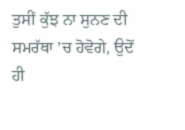ਤੁਸੀਂ ਕੁੱਝ ਨਾ ਸੁਨਣ ਦੀ ਸਮਰੱਥਾ ’ਚ ਹੋਵੋਗੇ, ਉਦੋਂ ਹੀ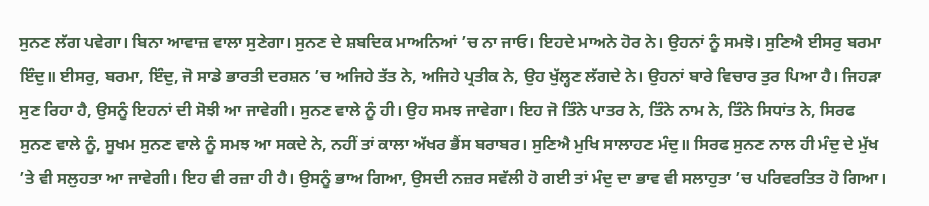ਸੁਨਣ ਲੱਗ ਪਵੇਗਾ। ਬਿਨਾ ਆਵਾਜ਼ ਵਾਲਾ ਸੁਣੇਗਾ। ਸੁਨਣ ਦੇ ਸ਼ਬਦਿਕ ਮਾਅਨਿਆਂ ’ਚ ਨਾ ਜਾਓ। ਇਹਦੇ ਮਾਅਨੇ ਹੋਰ ਨੇ। ਉਹਨਾਂ ਨੂੰ ਸਮਝੋ। ਸੁਣਿਐ ਈਸਰੁ ਬਰਮਾ ਇੰਦੁ॥ ਈਸਰੁ, ਬਰਮਾ, ਇੰਦੁ, ਜੋ ਸਾਡੇ ਭਾਰਤੀ ਦਰਸ਼ਨ ’ਚ ਅਜਿਹੇ ਤੱਤ ਨੇ, ਅਜਿਹੇ ਪ੍ਰਤੀਕ ਨੇ, ਉਹ ਖੁੱਲ੍ਹਣ ਲੱਗਦੇ ਨੇ। ਉਹਨਾਂ ਬਾਰੇ ਵਿਚਾਰ ਤੁਰ ਪਿਆ ਹੈ। ਜਿਹੜਾ ਸੁਣ ਰਿਹਾ ਹੈ, ਉਸਨੂੰ ਇਹਨਾਂ ਦੀ ਸੋਝੀ ਆ ਜਾਵੇਗੀ। ਸੁਨਣ ਵਾਲੇ ਨੂੰ ਹੀ। ਉਹ ਸਮਝ ਜਾਵੇਗਾ। ਇਹ ਜੋ ਤਿੰਨੇ ਪਾਤਰ ਨੇ, ਤਿੰਨੇ ਨਾਮ ਨੇ, ਤਿੰਨੇ ਸਿਧਾਂਤ ਨੇ, ਸਿਰਫ ਸੁਨਣ ਵਾਲੇ ਨੂੰ, ਸੂਖਮ ਸੁਨਣ ਵਾਲੇ ਨੂੰ ਸਮਝ ਆ ਸਕਦੇ ਨੇ, ਨਹੀਂ ਤਾਂ ਕਾਲਾ ਅੱਖਰ ਭੈਂਸ ਬਰਾਬਰ। ਸੁਣਿਐ ਮੁਖਿ ਸਾਲਾਹਣ ਮੰਦੁ॥ ਸਿਰਫ ਸੁਨਣ ਨਾਲ ਹੀ ਮੰਦੁ ਦੇ ਮੁੱਖ ’ਤੇ ਵੀ ਸਲੁਹਤਾ ਆ ਜਾਵੇਗੀ। ਇਹ ਵੀ ਰਜ਼ਾ ਹੀ ਹੈ। ਉਸਨੂੰ ਭਾਅ ਗਿਆ, ਉਸਦੀ ਨਜ਼ਰ ਸਵੱਲੀ ਹੋ ਗਈ ਤਾਂ ਮੰਦੁ ਦਾ ਭਾਵ ਵੀ ਸਲਾਹੁਤਾ ’ਚ ਪਰਿਵਰਤਿਤ ਹੋ ਗਿਆ।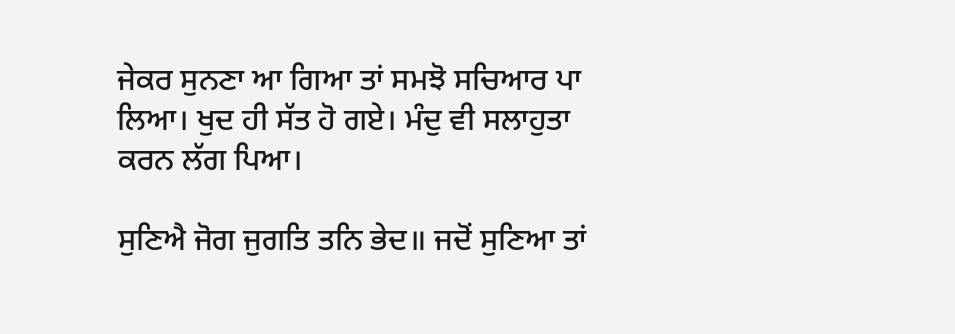ਜੇਕਰ ਸੁਨਣਾ ਆ ਗਿਆ ਤਾਂ ਸਮਝੋ ਸਚਿਆਰ ਪਾ ਲਿਆ। ਖੁਦ ਹੀ ਸੱਤ ਹੋ ਗਏ। ਮੰਦੁ ਵੀ ਸਲਾਹੁਤਾ ਕਰਨ ਲੱਗ ਪਿਆ।

ਸੁਣਿਐ ਜੋਗ ਜੁਗਤਿ ਤਨਿ ਭੇਦ॥ ਜਦੋਂ ਸੁਣਿਆ ਤਾਂ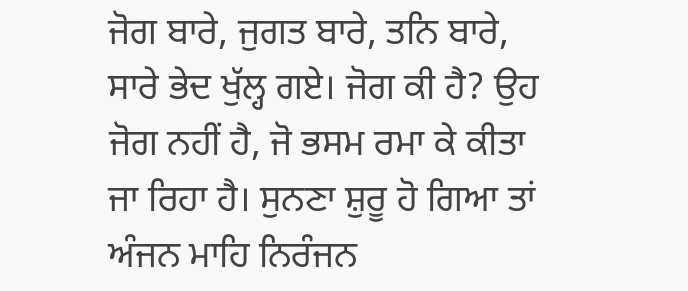ਜੋਗ ਬਾਰੇ, ਜੁਗਤ ਬਾਰੇ, ਤਨਿ ਬਾਰੇ, ਸਾਰੇ ਭੇਦ ਖੁੱਲ੍ਹ ਗਏ। ਜੋਗ ਕੀ ਹੈ? ਉਹ ਜੋਗ ਨਹੀਂ ਹੈ, ਜੋ ਭਸਮ ਰਮਾ ਕੇ ਕੀਤਾ ਜਾ ਰਿਹਾ ਹੈ। ਸੁਨਣਾ ਸ਼ੁਰੂ ਹੋ ਗਿਆ ਤਾਂ ਅੰਜਨ ਮਾਹਿ ਨਿਰੰਜਨ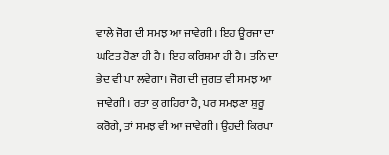ਵਾਲੇ ਜੋਗ ਦੀ ਸਮਝ ਆ ਜਾਵੇਗੀ। ਇਹ ਊਰਜਾ ਦਾ ਘਟਿਤ ਹੋਣਾ ਹੀ ਹੈ। ਇਹ ਕਰਿਸ਼ਮਾ ਹੀ ਹੈ। ਤਨਿ ਦਾ ਭੇਦ ਵੀ ਪਾ ਲਵੇਗਾ। ਜੋਗ ਦੀ ਜੁਗਤ ਵੀ ਸਮਝ ਆ ਜਾਵੇਗੀ। ਰਤਾ ਕੁ ਗਹਿਰਾ ਹੈ, ਪਰ ਸਮਝਣਾ ਸ਼ੁਰੂ ਕਰੋਗੇ, ਤਾਂ ਸਮਝ ਵੀ ਆ ਜਾਵੇਗੀ। ਉਹਦੀ ਕਿਰਪਾ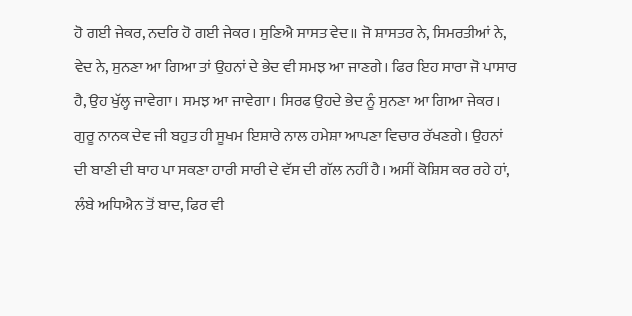ਹੋ ਗਈ ਜੇਕਰ, ਨਦਰਿ ਹੋ ਗਈ ਜੇਕਰ। ਸੁਣਿਐ ਸਾਸਤ ਵੇਦ॥ ਜੋ ਸ਼ਾਸਤਰ ਨੇ, ਸਿਮਰਤੀਆਂ ਨੇ, ਵੇਦ ਨੇ, ਸੁਨਣਾ ਆ ਗਿਆ ਤਾਂ ਉਹਨਾਂ ਦੇ ਭੇਦ ਵੀ ਸਮਝ ਆ ਜਾਣਗੇ। ਫਿਰ ਇਹ ਸਾਰਾ ਜੋ ਪਾਸਾਰ ਹੈ, ਉਹ ਖੁੱਲ੍ਹ ਜਾਵੇਗਾ। ਸਮਝ ਆ ਜਾਵੇਗਾ। ਸਿਰਫ ਉਹਦੇ ਭੇਦ ਨੂੰ ਸੁਨਣਾ ਆ ਗਿਆ ਜੇਕਰ। ਗੁਰੂ ਨਾਨਕ ਦੇਵ ਜੀ ਬਹੁਤ ਹੀ ਸੂਖਮ ਇਸ਼ਾਰੇ ਨਾਲ ਹਮੇਸ਼ਾ ਆਪਣਾ ਵਿਚਾਰ ਰੱਖਣਗੇ। ਉਹਨਾਂ ਦੀ ਬਾਣੀ ਦੀ ਥਾਹ ਪਾ ਸਕਣਾ ਹਾਰੀ ਸਾਰੀ ਦੇ ਵੱਸ ਦੀ ਗੱਲ ਨਹੀਂ ਹੈ। ਅਸੀਂ ਕੋਸ਼ਿਸ ਕਰ ਰਹੇ ਹਾਂ, ਲੰਬੇ ਅਧਿਐਨ ਤੋਂ ਬਾਦ, ਫਿਰ ਵੀ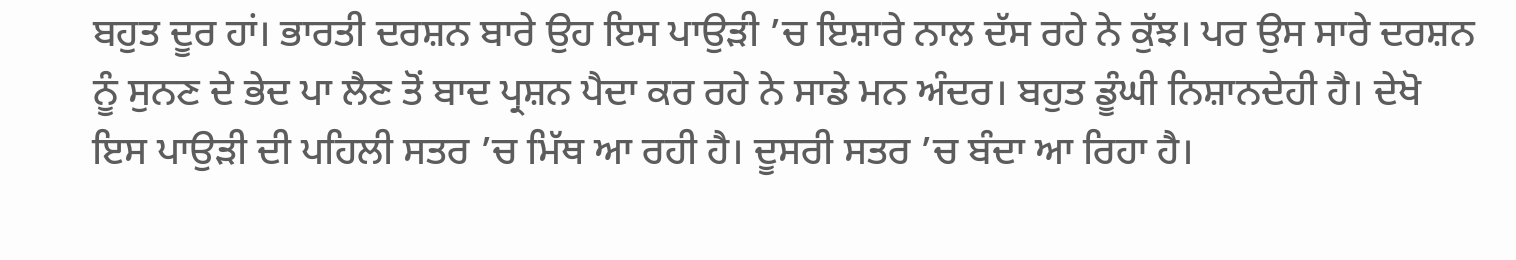ਬਹੁਤ ਦੂਰ ਹਾਂ। ਭਾਰਤੀ ਦਰਸ਼ਨ ਬਾਰੇ ਉਹ ਇਸ ਪਾਉੜੀ ’ਚ ਇਸ਼ਾਰੇ ਨਾਲ ਦੱਸ ਰਹੇ ਨੇ ਕੁੱਝ। ਪਰ ਉਸ ਸਾਰੇ ਦਰਸ਼ਨ ਨੂੰ ਸੁਨਣ ਦੇ ਭੇਦ ਪਾ ਲੈਣ ਤੋਂ ਬਾਦ ਪ੍ਰਸ਼ਨ ਪੈਦਾ ਕਰ ਰਹੇ ਨੇ ਸਾਡੇ ਮਨ ਅੰਦਰ। ਬਹੁਤ ਡੂੰਘੀ ਨਿਸ਼ਾਨਦੇਹੀ ਹੈ। ਦੇਖੋ ਇਸ ਪਾਉੜੀ ਦੀ ਪਹਿਲੀ ਸਤਰ ’ਚ ਮਿੱਥ ਆ ਰਹੀ ਹੈ। ਦੂਸਰੀ ਸਤਰ ’ਚ ਬੰਦਾ ਆ ਰਿਹਾ ਹੈ।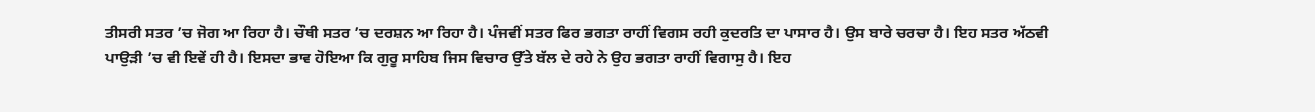ਤੀਸਰੀ ਸਤਰ ’ਚ ਜੋਗ ਆ ਰਿਹਾ ਹੈ। ਚੌਥੀ ਸਤਰ ’ਚ ਦਰਸ਼ਨ ਆ ਰਿਹਾ ਹੈ। ਪੰਜਵੀਂ ਸਤਰ ਫਿਰ ਭਗਤਾ ਰਾਹੀਂ ਵਿਗਸ ਰਹੀ ਕੁਦਰਤਿ ਦਾ ਪਾਸਾਰ ਹੈ। ਉਸ ਬਾਰੇ ਚਰਚਾ ਹੈ। ਇਹ ਸਤਰ ਅੱਠਵੀ ਪਾਉੜੀ ’ਚ ਵੀ ਇਵੇਂ ਹੀ ਹੈ। ਇਸਦਾ ਭਾਵ ਹੋਇਆ ਕਿ ਗੁਰੂ ਸਾਹਿਬ ਜਿਸ ਵਿਚਾਰ ਉੱਤੇ ਬੱਲ ਦੇ ਰਹੇ ਨੇ ਉਹ ਭਗਤਾ ਰਾਹੀਂ ਵਿਗਾਸੁ ਹੈ। ਇਹ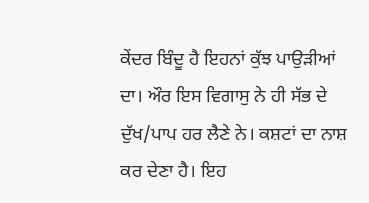ਕੇਂਦਰ ਬਿੰਦੂ ਹੈ ਇਹਨਾਂ ਕੁੱਝ ਪਾਉੜੀਆਂ ਦਾ। ਔਰ ਇਸ ਵਿਗਾਸੁ ਨੇ ਹੀ ਸੱਭ ਦੇ ਦੁੱਖ/ਪਾਪ ਹਰ ਲੈਣੇ ਨੇ। ਕਸ਼ਟਾਂ ਦਾ ਨਾਸ਼ ਕਰ ਦੇਣਾ ਹੈ। ਇਹ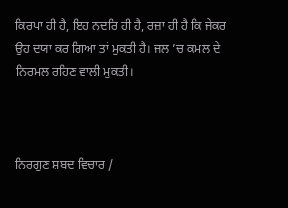ਕਿਰਪਾ ਹੀ ਹੈ, ਇਹ ਨਦਰਿ ਹੀ ਹੈ, ਰਜ਼ਾ ਹੀ ਹੈ ਕਿ ਜੇਕਰ ਉਹ ਦਯਾ ਕਰ ਗਿਆ ਤਾਂ ਮੁਕਤੀ ਹੈ। ਜਲ ’ਚ ਕਮਲ ਦੇ ਨਿਰਮਲ ਰਹਿਣ ਵਾਲੀ ਮੁਕਤੀ।



ਨਿਰਗੁਣ ਸ਼ਬਦ ਵਿਚਾਰ /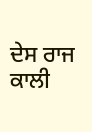ਦੇਸ ਰਾਜ ਕਾਲੀ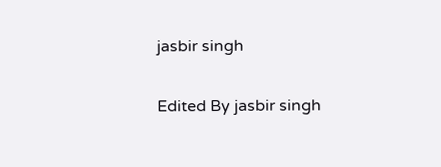jasbir singh

Edited By jasbir singh